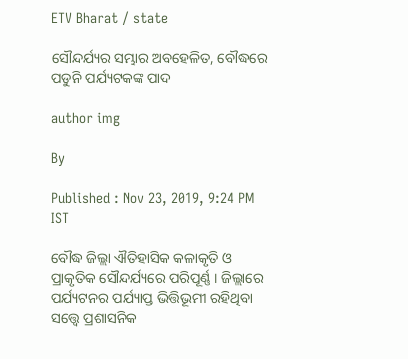ETV Bharat / state

ସୌନ୍ଦର୍ଯ୍ୟର ସମ୍ଭାର ଅବହେଳିତ, ବୌଦ୍ଧରେ ପଡୁନି ପର୍ଯ୍ୟଟକଙ୍କ ପାଦ

author img

By

Published : Nov 23, 2019, 9:24 PM IST

ବୌଦ୍ଧ ଜିଲ୍ଲା ଐତିହାସିକ କଳାକୃତି ଓ ପ୍ରାକୃତିକ ସୌନ୍ଦର୍ଯ୍ୟରେ ପରିପୂର୍ଣ୍ଣ । ଜିଲ୍ଲାରେ ପର୍ଯ୍ୟଟନର ପର୍ଯ୍ୟାପ୍ତ ଭିତ୍ତିଭୂମୀ ରହିଥିବା ସତ୍ତ୍ବେ ପ୍ରଶାସନିକ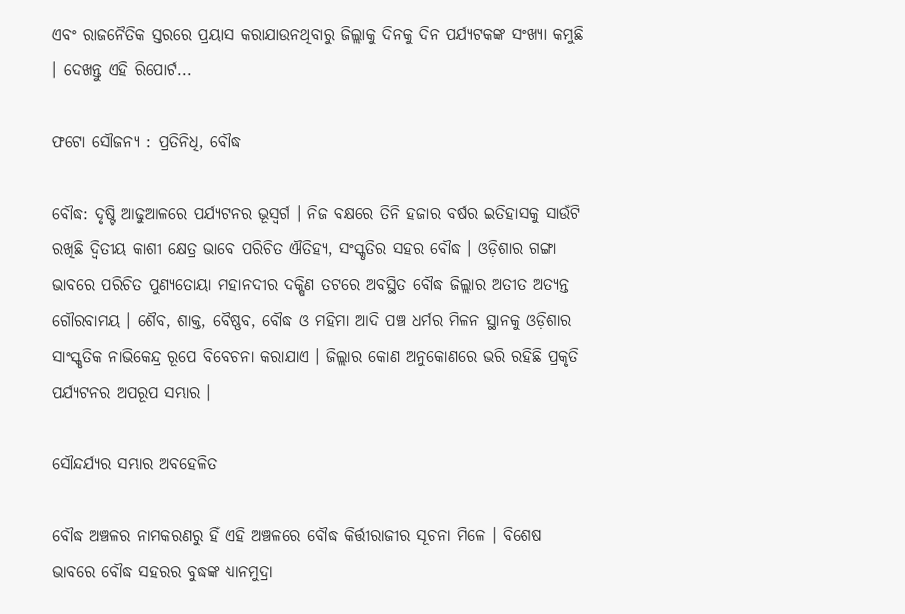ଏବଂ ରାଜନୈତିକ ସ୍ତରରେ ପ୍ରୟାସ କରାଯାଉନଥିବାରୁ ଜିଲ୍ଲାକୁ ଦିନକୁ ଦିନ ପର୍ଯ୍ୟଟକଙ୍କ ସଂଖ୍ୟା କମୁଛି । ଦେଖନ୍ତୁ ଏହି ରିପୋର୍ଟ...

ଫଟୋ ସୌଜନ୍ୟ : ପ୍ରତିନିଧି, ବୌଦ୍ଧ

ବୌଦ୍ଧ: ଦୃଷ୍ଟି ଆଢୁଆଳରେ ପର୍ଯ୍ୟଟନର ଭୂସ୍ବର୍ଗ । ନିଜ ବକ୍ଷରେ ତିନି ହଜାର ବର୍ଷର ଇତିହାସକୁ ସାଉଁଟି ରଖିଛି ଦ୍ବିତୀୟ କାଶୀ କ୍ଷେତ୍ର ଭାବେ ପରିଚିତ ଐତିହ୍ୟ, ସଂସ୍କୃତିର ସହର ବୌଦ୍ଧ । ଓଡ଼ିଶାର ଗଙ୍ଗା ଭାବରେ ପରିଚିତ ପୁଣ୍ୟତୋୟା ମହାନଦୀର ଦକ୍ଷିଣ ତଟରେ ଅବସ୍ଥିତ ବୌଦ୍ଧ ଜିଲ୍ଲାର ଅତୀତ ଅତ୍ୟନ୍ତ ଗୌରବାମୟ । ଶୈବ, ଶାକ୍ତ, ବୈଷ୍ଣବ, ବୌଦ୍ଧ ଓ ମହିମା ଆଦି ପଞ୍ଚ ଧର୍ମର ମିଳନ ସ୍ଥାନକୁ ଓଡ଼ିଶାର ସାଂସ୍କୃତିକ ନାଭିକେନ୍ଦ୍ର ରୂପେ ବିବେଚନା କରାଯାଏ । ଜିଲ୍ଲାର କୋଣ ଅନୁକୋଣରେ ଭରି ରହିଛି ପ୍ରକୃତି ପର୍ଯ୍ୟଟନର ଅପରୂପ ସମ୍ଭାର ।

ସୌନ୍ଦର୍ଯ୍ୟର ସମ୍ଭାର ଅବହେଳିତ

ବୌଦ୍ଧ ଅଞ୍ଚଳର ନାମକରଣରୁ ହିଁ ଏହି ଅଞ୍ଚଳରେ ବୌଦ୍ଧ କିର୍ତ୍ତୀରାଜୀର ସୂଚନା ମିଳେ । ବିଶେଷ ଭାବରେ ବୌଦ୍ଧ ସହରର ବୁଦ୍ଧଙ୍କ ଧ୍ୟାନମୁଦ୍ରା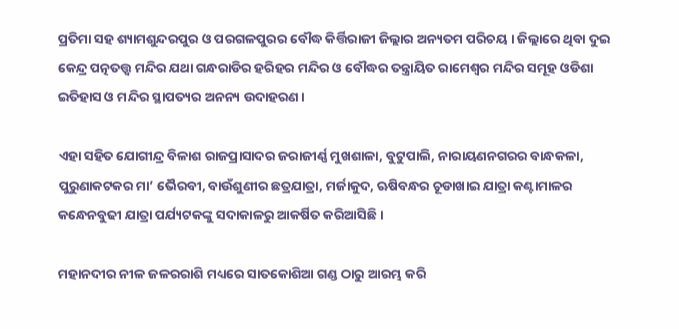ପ୍ରତିମା ସହ ଶ୍ୟାମଶୁନ୍ଦରପୁର ଓ ପରଗଳପୁରର ବୌଦ୍ଧ କିର୍ତ୍ତିରାଜୀ ଜିଲ୍ଲାର ଅନ୍ୟତମ ପରିଚୟ । ଜିଲ୍ଲାରେ ଥିବା ଦୁଇ କେନ୍ଦ୍ର ପତ୍ନତତ୍ତ୍ବ ମନ୍ଦିର ଯଥା ଗନ୍ଧରାଡିର ହରିହର ମନ୍ଦିର ଓ ବୌଦ୍ଧର ତନ୍ତ୍ରାୟିତ ରାମେଶ୍ବର ମନ୍ଦିର ସମୂହ ଓଡିଶା ଇତିହାସ ଓ ମନ୍ଦିର ସ୍ଥାପତ୍ୟର ଅନନ୍ୟ ଉଦାହରଣ ।

ଏହା ସହିତ ଯୋଗୀନ୍ଦ୍ର ବିଳାଶ ରାଜପ୍ରାସାଦର ଜରାଜୀର୍ଣ୍ଣ ମୁଖଶାଳା, ବୁଟୁପାଲି, ନାରାୟଣନଗରର ବାନ୍ଧକଳା, ପୁରୁଣାକଟକର ମା’ ଭୈରବୀ, ବାଉଁଶୁଣୀର ଛତ୍ରଯାତ୍ରା, ମର୍ଜାକୁଦ, ଋଷିବନ୍ଧର ଚୂଡାଖାଇ ଯାତ୍ରା କଣ୍ଟାମାଳର କନ୍ଧେନବୁଢୀ ଯାତ୍ରା ପର୍ଯ୍ୟଟକଙ୍କୁ ସଦାକାଳରୁ ଆକର୍ଷିତ କରିଆସିଛି ।

ମହାନଦୀର ନୀଳ ଜଳରରାଶି ମଧ୍ୟରେ ସାତକୋଶିଆ ଗଣ୍ଡ ଠାରୁ ଆରମ୍ଭ କରି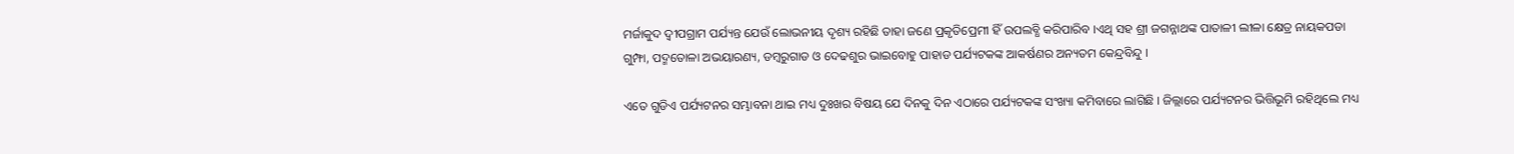ମର୍ଜାକୁଦ ଦ୍ବୀପଗ୍ରାମ ପର୍ଯ୍ୟନ୍ତ ଯେଉଁ ଲୋଭନୀୟ ଦୃଶ୍ୟ ରହିଛି ତାହା ଜଣେ ପ୍ରକୃତିପ୍ରେମୀ ହିଁ ଉପଲବ୍ଧି କରିପାରିବ ।ଏଥି ସହ ଶ୍ରୀ ଜଗନ୍ନାଥଙ୍କ ପାତାଳୀ ଲୀଳା କ୍ଷେତ୍ର ନାୟକପଡା ଗୁମ୍ଫା, ପଦ୍ମତୋଳା ଅଭୟାରଣ୍ୟ, ଡମ୍ବରୁଗାଡ ଓ ଦେଢଶୁର ଭାଇବୋହୁ ପାହାଡ ପର୍ଯ୍ୟଟକଙ୍କ ଆକର୍ଷଣର ଅନ୍ୟତମ କେନ୍ଦ୍ରବିନ୍ଦୁ ।

ଏତେ ଗୁଡିଏ ପର୍ଯ୍ୟଟନର ସମ୍ଭାବନା ଥାଇ ମଧ୍ୟ ଦୁଃଖର ବିଷୟ ଯେ ଦିନକୁ ଦିନ ଏଠାରେ ପର୍ଯ୍ୟଟକଙ୍କ ସଂଖ୍ୟା କମିବାରେ ଲାଗିଛି । ଜିଲ୍ଲାରେ ପର୍ଯ୍ୟଟନର ଭିତ୍ତିଭୂମି ରହିଥିଲେ ମଧ୍ୟ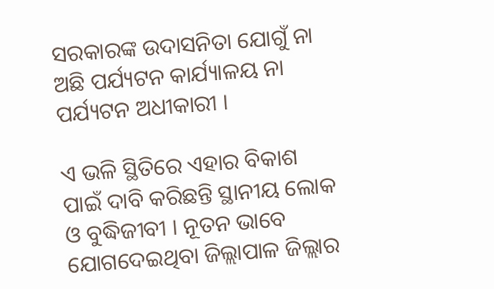ସରକାରଙ୍କ ଉଦାସନିତା ଯୋଗୁଁ ନା ଅଛି ପର୍ଯ୍ୟଟନ କାର୍ଯ୍ୟାଳୟ ନା ପର୍ଯ୍ୟଟନ ଅଧୀକାରୀ ।

ଏ ଭଳି ସ୍ଥିତିରେ ଏହାର ବିକାଶ ପାଇଁ ଦାବି କରିଛନ୍ତି ସ୍ଥାନୀୟ ଲୋକ ଓ ବୁଦ୍ଧିଜୀବୀ । ନୂତନ ଭାବେ ଯୋଗଦେଇଥିବା ଜିଲ୍ଲାପାଳ ଜିଲ୍ଲାର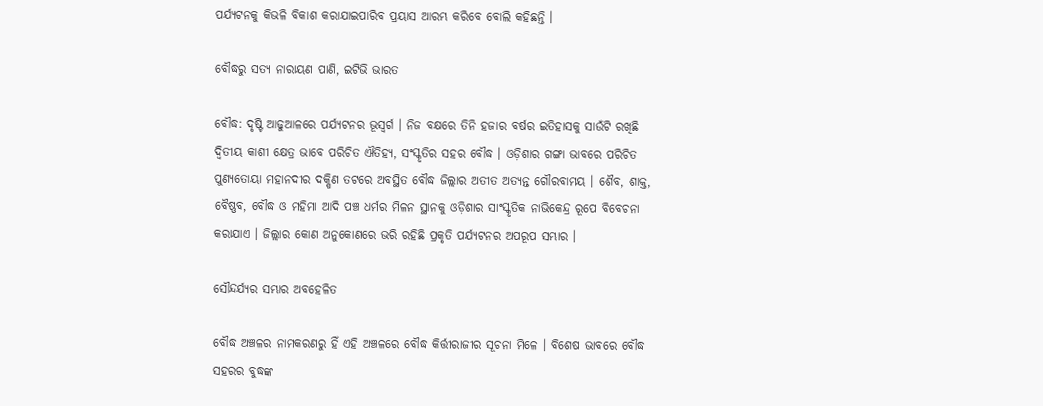ପର୍ଯ୍ୟଟନକୁ କିଭଳି ବିକାଶ କରାଯାଇପାରିବ ପ୍ରୟାସ ଆରମ୍ଭ କରିବେ ବୋଲି କହିଛନ୍ତି ।

ବୌଦ୍ଧରୁ ସତ୍ୟ ନାରାୟଣ ପାଣି, ଇଟିଭି ଭାରତ

ବୌଦ୍ଧ: ଦୃଷ୍ଟି ଆଢୁଆଳରେ ପର୍ଯ୍ୟଟନର ଭୂସ୍ବର୍ଗ । ନିଜ ବକ୍ଷରେ ତିନି ହଜାର ବର୍ଷର ଇତିହାସକୁ ସାଉଁଟି ରଖିଛି ଦ୍ବିତୀୟ କାଶୀ କ୍ଷେତ୍ର ଭାବେ ପରିଚିତ ଐତିହ୍ୟ, ସଂସ୍କୃତିର ସହର ବୌଦ୍ଧ । ଓଡ଼ିଶାର ଗଙ୍ଗା ଭାବରେ ପରିଚିତ ପୁଣ୍ୟତୋୟା ମହାନଦୀର ଦକ୍ଷିଣ ତଟରେ ଅବସ୍ଥିତ ବୌଦ୍ଧ ଜିଲ୍ଲାର ଅତୀତ ଅତ୍ୟନ୍ତ ଗୌରବାମୟ । ଶୈବ, ଶାକ୍ତ, ବୈଷ୍ଣବ, ବୌଦ୍ଧ ଓ ମହିମା ଆଦି ପଞ୍ଚ ଧର୍ମର ମିଳନ ସ୍ଥାନକୁ ଓଡ଼ିଶାର ସାଂସ୍କୃତିକ ନାଭିକେନ୍ଦ୍ର ରୂପେ ବିବେଚନା କରାଯାଏ । ଜିଲ୍ଲାର କୋଣ ଅନୁକୋଣରେ ଭରି ରହିଛି ପ୍ରକୃତି ପର୍ଯ୍ୟଟନର ଅପରୂପ ସମ୍ଭାର ।

ସୌନ୍ଦର୍ଯ୍ୟର ସମ୍ଭାର ଅବହେଳିତ

ବୌଦ୍ଧ ଅଞ୍ଚଳର ନାମକରଣରୁ ହିଁ ଏହି ଅଞ୍ଚଳରେ ବୌଦ୍ଧ କିର୍ତ୍ତୀରାଜୀର ସୂଚନା ମିଳେ । ବିଶେଷ ଭାବରେ ବୌଦ୍ଧ ସହରର ବୁଦ୍ଧଙ୍କ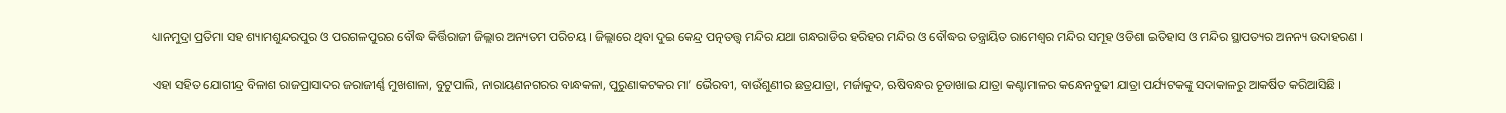ଧ୍ୟାନମୁଦ୍ରା ପ୍ରତିମା ସହ ଶ୍ୟାମଶୁନ୍ଦରପୁର ଓ ପରଗଳପୁରର ବୌଦ୍ଧ କିର୍ତ୍ତିରାଜୀ ଜିଲ୍ଲାର ଅନ୍ୟତମ ପରିଚୟ । ଜିଲ୍ଲାରେ ଥିବା ଦୁଇ କେନ୍ଦ୍ର ପତ୍ନତତ୍ତ୍ବ ମନ୍ଦିର ଯଥା ଗନ୍ଧରାଡିର ହରିହର ମନ୍ଦିର ଓ ବୌଦ୍ଧର ତନ୍ତ୍ରାୟିତ ରାମେଶ୍ବର ମନ୍ଦିର ସମୂହ ଓଡିଶା ଇତିହାସ ଓ ମନ୍ଦିର ସ୍ଥାପତ୍ୟର ଅନନ୍ୟ ଉଦାହରଣ ।

ଏହା ସହିତ ଯୋଗୀନ୍ଦ୍ର ବିଳାଶ ରାଜପ୍ରାସାଦର ଜରାଜୀର୍ଣ୍ଣ ମୁଖଶାଳା, ବୁଟୁପାଲି, ନାରାୟଣନଗରର ବାନ୍ଧକଳା, ପୁରୁଣାକଟକର ମା’ ଭୈରବୀ, ବାଉଁଶୁଣୀର ଛତ୍ରଯାତ୍ରା, ମର୍ଜାକୁଦ, ଋଷିବନ୍ଧର ଚୂଡାଖାଇ ଯାତ୍ରା କଣ୍ଟାମାଳର କନ୍ଧେନବୁଢୀ ଯାତ୍ରା ପର୍ଯ୍ୟଟକଙ୍କୁ ସଦାକାଳରୁ ଆକର୍ଷିତ କରିଆସିଛି ।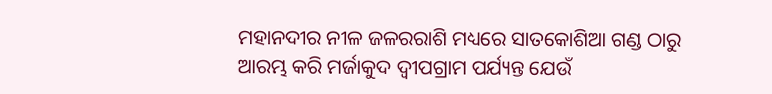ମହାନଦୀର ନୀଳ ଜଳରରାଶି ମଧ୍ୟରେ ସାତକୋଶିଆ ଗଣ୍ଡ ଠାରୁ ଆରମ୍ଭ କରି ମର୍ଜାକୁଦ ଦ୍ବୀପଗ୍ରାମ ପର୍ଯ୍ୟନ୍ତ ଯେଉଁ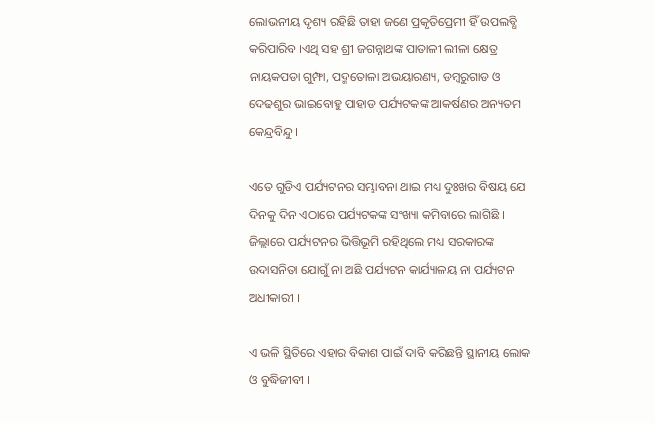ଲୋଭନୀୟ ଦୃଶ୍ୟ ରହିଛି ତାହା ଜଣେ ପ୍ରକୃତିପ୍ରେମୀ ହିଁ ଉପଲବ୍ଧି କରିପାରିବ ।ଏଥି ସହ ଶ୍ରୀ ଜଗନ୍ନାଥଙ୍କ ପାତାଳୀ ଲୀଳା କ୍ଷେତ୍ର ନାୟକପଡା ଗୁମ୍ଫା, ପଦ୍ମତୋଳା ଅଭୟାରଣ୍ୟ, ଡମ୍ବରୁଗାଡ ଓ ଦେଢଶୁର ଭାଇବୋହୁ ପାହାଡ ପର୍ଯ୍ୟଟକଙ୍କ ଆକର୍ଷଣର ଅନ୍ୟତମ କେନ୍ଦ୍ରବିନ୍ଦୁ ।

ଏତେ ଗୁଡିଏ ପର୍ଯ୍ୟଟନର ସମ୍ଭାବନା ଥାଇ ମଧ୍ୟ ଦୁଃଖର ବିଷୟ ଯେ ଦିନକୁ ଦିନ ଏଠାରେ ପର୍ଯ୍ୟଟକଙ୍କ ସଂଖ୍ୟା କମିବାରେ ଲାଗିଛି । ଜିଲ୍ଲାରେ ପର୍ଯ୍ୟଟନର ଭିତ୍ତିଭୂମି ରହିଥିଲେ ମଧ୍ୟ ସରକାରଙ୍କ ଉଦାସନିତା ଯୋଗୁଁ ନା ଅଛି ପର୍ଯ୍ୟଟନ କାର୍ଯ୍ୟାଳୟ ନା ପର୍ଯ୍ୟଟନ ଅଧୀକାରୀ ।

ଏ ଭଳି ସ୍ଥିତିରେ ଏହାର ବିକାଶ ପାଇଁ ଦାବି କରିଛନ୍ତି ସ୍ଥାନୀୟ ଲୋକ ଓ ବୁଦ୍ଧିଜୀବୀ ।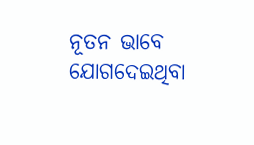ନୂତନ ଭାବେ ଯୋଗଦେଇଥିବା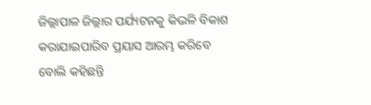ଜିଲ୍ଲାପାଳ ଜିଲ୍ଲାର ପର୍ଯ୍ୟଟନକୁ କିଭଳି ବିକାଶ କରାଯାଇପାରିବ ପ୍ରୟାସ ଆରମ୍ଭ କରିବେ ବୋଲି କହିଛନ୍ତି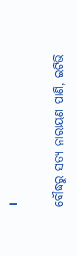।

ବୌଦ୍ଧରୁ ସତ୍ୟ ନାରାୟଣ ପାଣି, ଇଟିଭି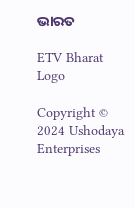ଭାରତ

ETV Bharat Logo

Copyright © 2024 Ushodaya Enterprises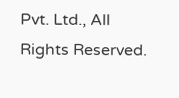Pvt. Ltd., All Rights Reserved.